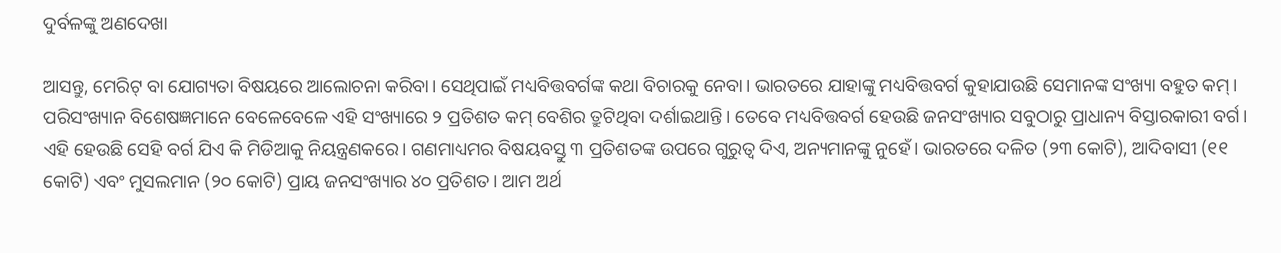ଦୁର୍ବଳଙ୍କୁ ଅଣଦେଖା

ଆସନ୍ତୁ, ମେରିଟ୍‌ ବା ଯୋଗ୍ୟତା ବିଷୟରେ ଆଲୋଚନା କରିବା। ସେଥିପାଇଁ ମଧ୍ୟବିତ୍ତବର୍ଗଙ୍କ କଥା ବିଚାରକୁ ନେବା। ଭାରତରେ ଯାହାଙ୍କୁ ମଧ୍ୟବିତ୍ତବର୍ଗ କୁହାଯାଉଛି ସେମାନଙ୍କ ସଂଖ୍ୟା ବହୁତ କମ୍‌। ପରିସଂଖ୍ୟାନ ବିଶେଷଜ୍ଞମାନେ ବେଳେବେଳେ ଏହି ସଂଖ୍ୟାରେ ୨ ପ୍ରତିଶତ କମ୍‌ ବେଶିର ତ୍ରୁଟିଥିବା ଦର୍ଶାଇଥାନ୍ତି। ତେବେ ମଧ୍ୟବିତ୍ତବର୍ଗ ହେଉଛି ଜନସଂଖ୍ୟାର ସବୁଠାରୁ ପ୍ରାଧାନ୍ୟ ବିସ୍ତାରକାରୀ ବର୍ଗ। ଏହି ହେଉଛି ସେହି ବର୍ଗ ଯିଏ କି ମିଡିଆକୁ ନିୟନ୍ତ୍ରଣକରେ। ଗଣମାଧ୍ୟମର ବିଷୟବସ୍ତୁ ୩ ପ୍ରତିଶତଙ୍କ ଉପରେ ଗୁରୁତ୍ୱ ଦିଏ, ଅନ୍ୟମାନଙ୍କୁ ନୁହେଁ। ଭାରତରେ ଦଳିତ (୨୩ କୋଟି), ଆଦିବାସୀ (୧୧ କୋଟି) ଏବଂ ମୁସଲମାନ (୨୦ କୋଟି) ପ୍ରାୟ ଜନସଂଖ୍ୟାର ୪୦ ପ୍ରତିଶତ। ଆମ ଅର୍ଥ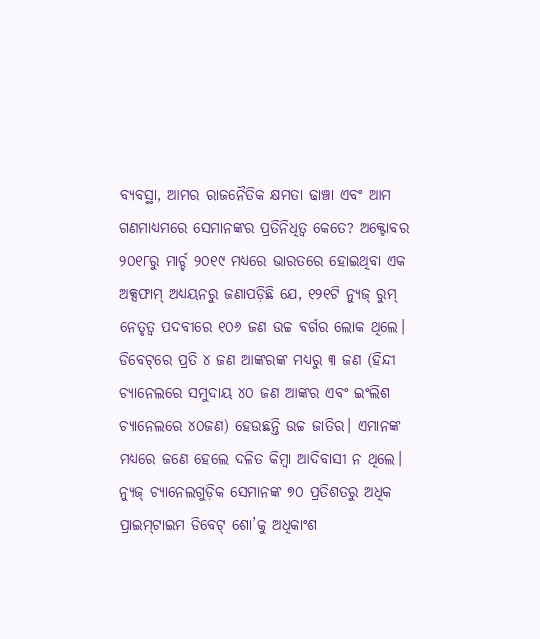ବ୍ୟବସ୍ଥା, ଆମର ରାଜନୈତିକ କ୍ଷମତା ଢାଞ୍ଚା ଏବଂ ଆମ ଗଣମାଧ୍ୟମରେ ସେମାନଙ୍କର ପ୍ରତିନିଧିତ୍ୱ କେତେ? ଅକ୍ଟୋବର ୨୦୧୮ରୁ ମାର୍ଚ୍ଚ ୨୦୧୯ ମଧ୍ୟରେ ଭାରତରେ ହୋଇଥିବା ଏକ ଅକ୍ସଫାମ୍‌ ଅଧ୍ୟୟନରୁ ଜଣାପଡ଼ିଛି ଯେ, ୧୨୧ଟି ନ୍ୟୁଜ୍‌ ରୁମ୍‌ ନେତୃତ୍ୱ ପଦବୀରେ ୧୦୬ ଜଣ ଉଚ୍ଚ ବର୍ଗର ଲୋକ ଥିଲେ। ଡିବେଟ୍‌ରେ ପ୍ରତି ୪ ଜଣ ଆଙ୍କରଙ୍କ ମଧ୍ୟରୁ ୩ ଜଣ (ହିନ୍ଦୀ ଚ୍ୟାନେଲରେ ସମୁଦାୟ ୪୦ ଜଣ ଆଙ୍କର ଏବଂ ଇଂଲିଶ ଚ୍ୟାନେଲରେ ୪୦ଜଣ) ହେଉଛନ୍ତି ଉଚ୍ଚ ଜାତିର। ଏମାନଙ୍କ ମଧ୍ୟରେ ଜଣେ ହେଲେ ଦଳିତ କିମ୍ବା ଆଦିବାସୀ ନ ଥିଲେ। ନ୍ୟୁଜ୍‌ ଚ୍ୟାନେଲଗୁଡ଼ିକ ସେମାନଙ୍କ ୭୦ ପ୍ରତିଶତରୁ ଅଧିକ ପ୍ରାଇମ୍‌ଟାଇମ ଡିବେଟ୍‌ ଶୋ’କୁ ଅଧିକାଂଶ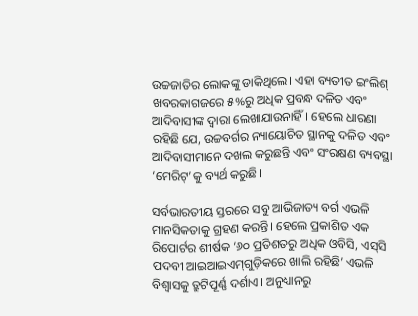ଉଚ୍ଚଜାତିର ଲୋକଙ୍କୁ ଡାକିଥିଲେ। ଏହା ବ୍ୟତୀତ ଇଂଲିଶ୍‌ ଖବରକାଗଜରେ ୫%ରୁ ଅଧିକ ପ୍ରବନ୍ଧ ଦଳିତ ଏବଂ ଆଦିବାସୀଙ୍କ ଦ୍ୱାରା ଲେଖାଯାଉନାହିଁ। ହେଲେ ଧାରଣା ରହିଛି ଯେ, ଉଚ୍ଚବର୍ଗର ନ୍ୟାୟୋଚିତ ସ୍ଥାନକୁ ଦଳିତ ଏବଂ ଆଦିବାସୀମାନେ ଦଖଲ କରୁଛନ୍ତି ଏବଂ ସଂରକ୍ଷଣ ବ୍ୟବସ୍ଥା ‘ମେରିଟ୍‌’କୁ ବ୍ୟର୍ଥ କରୁଛି।

ସର୍ବଭାରତୀୟ ସ୍ତରରେ ସବୁ ଆଭିଜାତ୍ୟ ବର୍ଗ ଏଭଳି ମାନସିକତାକୁ ଗ୍ରହଣ କରନ୍ତି। ହେଲେ ପ୍ରକାଶିତ ଏକ ରିପୋର୍ଟର ଶୀର୍ଷକ ‘୬୦ ପ୍ରତିଶତରୁ ଅଧିକ ଓବିସି, ଏସ୍‌ସି ପଦବୀ ଆଇଆଇଏମ୍‌ଗୁଡ଼ିକରେ ଖାଲି ରହିଛି’ ଏଭଳି ବିଶ୍ୱାସକୁ ତ୍ରୁଟିପୂର୍ଣ୍ଣ ଦର୍ଶାଏ। ଅନୁଧ୍ୟାନରୁ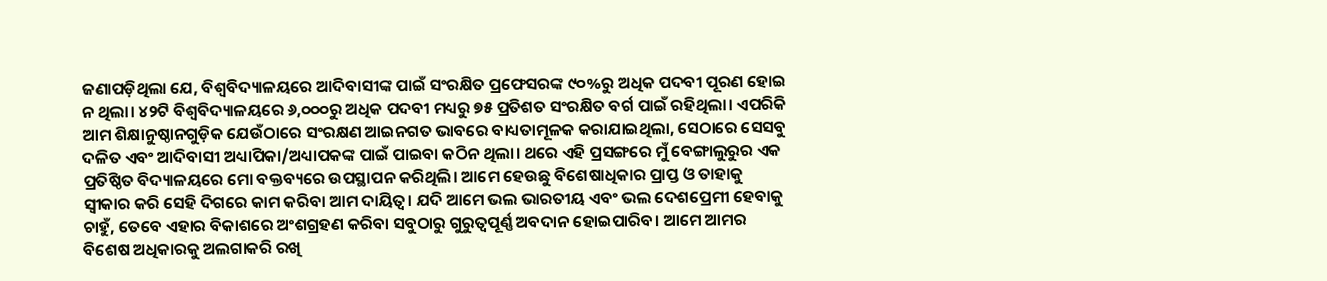ଜଣାପଡ଼ିଥିଲା ଯେ, ବିଶ୍ୱବିଦ୍ୟାଳୟରେ ଆଦିବାସୀଙ୍କ ପାଇଁ ସଂରକ୍ଷିତ ପ୍ରଫେସରଙ୍କ ୯୦%ରୁ ଅଧିକ ପଦବୀ ପୂରଣ ହୋଇ ନ ଥିଲା। ୪୨ଟି ବିଶ୍ୱବିଦ୍ୟାଳୟରେ ୬,୦୦୦ରୁ ଅଧିକ ପଦବୀ ମଧ୍ୟରୁ ୭୫ ପ୍ରତିଶତ ସଂରକ୍ଷିତ ବର୍ଗ ପାଇଁ ରହିଥିଲା। ଏପରିକି ଆମ ଶିକ୍ଷାନୁଷ୍ଠାନଗୁଡ଼ିକ ଯେଉଁଠାରେ ସଂରକ୍ଷଣ ଆଇନଗତ ଭାବରେ ବାଧ୍ୟତାମୂଳକ କରାଯାଇଥିଲା, ସେଠାରେ ସେସବୁ ଦଳିତ ଏବଂ ଆଦିବାସୀ ଅଧ୍ୟାପିକା/ଅଧ୍ୟାପକଙ୍କ ପାଇଁ ପାଇବା କଠିନ ଥିଲା। ଥରେ ଏହି ପ୍ରସଙ୍ଗରେ ମୁଁ ବେଙ୍ଗାଲୁରୁର ଏକ ପ୍ରତିଷ୍ଠିତ ବିଦ୍ୟାଳୟରେ ମୋ ବକ୍ତବ୍ୟରେ ଉପସ୍ଥାପନ କରିଥିଲି। ଆମେ ହେଉଛୁ ବିଶେଷାଧିକାର ପ୍ରାପ୍ତ ଓ ତାହାକୁ ସ୍ବୀକାର କରି ସେହି ଦିଗରେ କାମ କରିବା ଆମ ଦାୟିତ୍ୱ। ଯଦି ଆମେ ଭଲ ଭାରତୀୟ ଏବଂ ଭଲ ଦେଶପ୍ରେମୀ ହେବାକୁ ଚାହୁଁ, ତେବେ ଏହାର ବିକାଶରେ ଅଂଶଗ୍ରହଣ କରିବା ସବୁଠାରୁ ଗୁରୁତ୍ୱପୂର୍ଣ୍ଣ ଅବଦାନ ହୋଇପାରିବ। ଆମେ ଆମର ବିଶେଷ ଅଧିକାରକୁ ଅଲଗାକରି ରଖି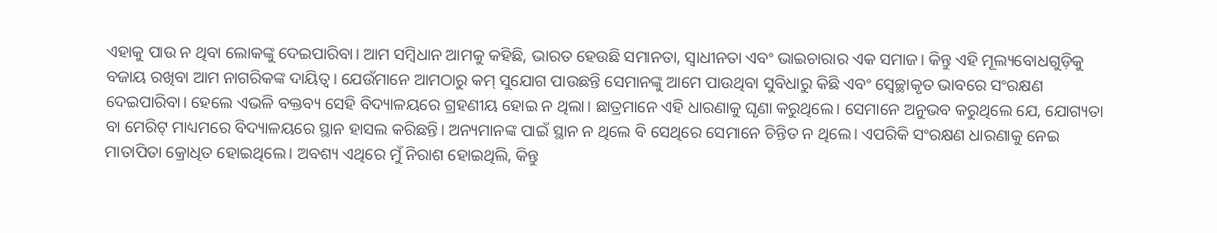ଏହାକୁ ପାଉ ନ ଥିବା ଲୋକଙ୍କୁ ଦେଇପାରିବା। ଆମ ସମ୍ବିଧାନ ଆମକୁ କହିଛି, ଭାରତ ହେଉଛି ସମାନତା, ସ୍ବାଧୀନତା ଏବଂ ଭାଇଚାରାର ଏକ ସମାଜ। କିନ୍ତୁ ଏହି ମୂଲ୍ୟବୋଧଗୁଡ଼ିକୁ ବଜାୟ ରଖିବା ଆମ ନାଗରିକଙ୍କ ଦାୟିତ୍ୱ। ଯେଉଁମାନେ ଆମଠାରୁ କମ୍‌ ସୁଯୋଗ ପାଉଛନ୍ତି ସେମାନଙ୍କୁ ଆମେ ପାଉଥିବା ସୁବିଧାରୁ କିଛି ଏବଂ ସ୍ବେଚ୍ଛାକୃତ ଭାବରେ ସଂରକ୍ଷଣ ଦେଇପାରିବା। ହେଲେ ଏଭଳି ବକ୍ତବ୍ୟ ସେହି ବିଦ୍ୟାଳୟରେ ଗ୍ରହଣୀୟ ହୋଇ ନ ଥିଲା। ଛାତ୍ରମାନେ ଏହି ଧାରଣାକୁ ଘୃଣା କରୁଥିଲେ। ସେମାନେ ଅନୁଭବ କରୁଥିଲେ ଯେ, ଯୋଗ୍ୟତା ବା ମେରିଟ୍‌ ମାଧ୍ୟମରେ ବିଦ୍ୟାଳୟରେ ସ୍ଥାନ ହାସଲ କରିଛନ୍ତି। ଅନ୍ୟମାନଙ୍କ ପାଇଁ ସ୍ଥାନ ନ ଥିଲେ ବି ସେଥିରେ ସେମାନେ ଚିନ୍ତିତ ନ ଥିଲେ। ଏପରିକି ସଂରକ୍ଷଣ ଧାରଣାକୁ ନେଇ ମାତାପିତା କ୍ରୋଧିତ ହୋଇଥିଲେ। ଅବଶ୍ୟ ଏଥିରେ ମୁଁ ନିରାଶ ହୋଇଥିଲି, କିନ୍ତୁ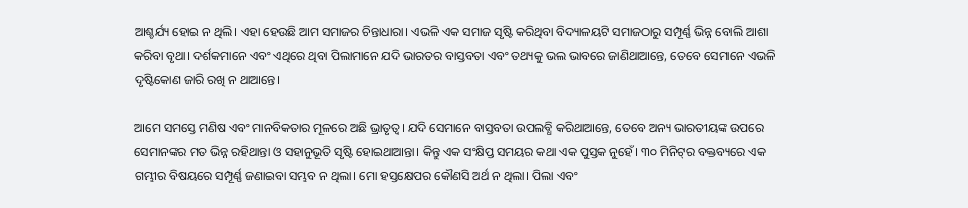ଆଶ୍ଚର୍ଯ୍ୟ ହୋଇ ନ ଥିଲି। ଏହା ହେଉଛି ଆମ ସମାଜର ଚିନ୍ତାଧାରା। ଏଭଳି ଏକ ସମାଜ ସୃଷ୍ଟି କରିଥିବା ବିଦ୍ୟାଳୟଟି ସମାଜଠାରୁ ସମ୍ପୂର୍ଣ୍ଣ ଭିନ୍ନ ବୋଲି ଆଶା କରିବା ବୃଥା। ଦର୍ଶକମାନେ ଏବଂ ଏଥିରେ ଥିବା ପିଲାମାନେ ଯଦି ଭାରତର ବାସ୍ତବତା ଏବଂ ତଥ୍ୟକୁ ଭଲ ଭାବରେ ଜାଣିଥାଆନ୍ତେ, ତେବେ ସେମାନେ ଏଭଳି ଦୃଷ୍ଟିକୋଣ ଜାରି ରଖି ନ ଥାଆନ୍ତେ।

ଆମେ ସମସ୍ତେ ମଣିଷ ଏବଂ ମାନବିକତାର ମୂଳରେ ଅଛି ଭ୍ରାତୃତ୍ୱ। ଯଦି ସେମାନେ ବାସ୍ତବତା ଉପଲବ୍ଧି କରିଥାଆନ୍ତେ, ତେବେ ଅନ୍ୟ ଭାରତୀୟଙ୍କ ଉପରେ ସେମାନଙ୍କର ମତ ଭିନ୍ନ ରହିଥାନ୍ତା ଓ ସହାନୁଭୂତି ସୃଷ୍ଟି ହୋଇଥାଆନ୍ତା। କିନ୍ତୁ ଏକ ସଂକ୍ଷିପ୍ତ ସମୟର କଥା ଏକ ପୁସ୍ତକ ନୁହେଁ। ୩୦ ମିନିଟ୍‌ର ବକ୍ତବ୍ୟରେ ଏକ ଗମ୍ଭୀର ବିଷୟରେ ସମ୍ପୂର୍ଣ୍ଣ ଜଣାଇବା ସମ୍ଭବ ନ ଥିଲା। ମୋ ହସ୍ତକ୍ଷେପର କୌଣସି ଅର୍ଥ ନ ଥିଲା। ପିଲା ଏବଂ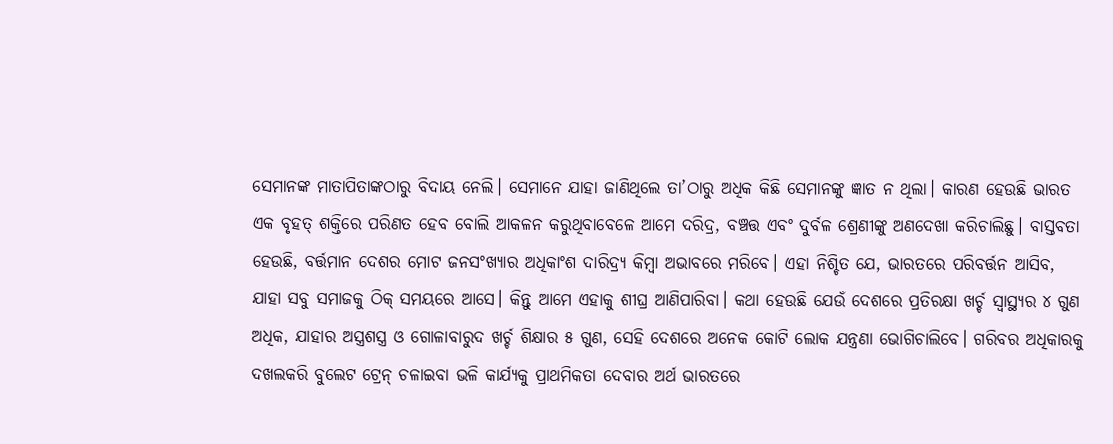ସେମାନଙ୍କ ମାତାପିତାଙ୍କଠାରୁ ବିଦାୟ ନେଲି। ସେମାନେ ଯାହା ଜାଣିଥିଲେ ତା’ଠାରୁ ଅଧିକ କିଛି ସେମାନଙ୍କୁ ଜ୍ଞାତ ନ ଥିଲା। କାରଣ ହେଉଛି ଭାରତ ଏକ ବୃହତ୍‌ ଶକ୍ତିରେ ପରିଣତ ହେବ ବୋଲି ଆକଳନ କରୁଥିବାବେଳେ ଆମେ ଦରିଦ୍ର, ବଞ୍ଚତ୍ତ ଏବଂ ଦୁର୍ବଳ ଶ୍ରେଣୀଙ୍କୁ ଅଣଦେଖା କରିଚାଲିଛୁ। ବାସ୍ତବତା ହେଉଛି, ବର୍ତ୍ତମାନ ଦେଶର ମୋଟ ଜନସଂଖ୍ୟାର ଅଧିକାଂଶ ଦାରିଦ୍ର୍ୟ କିମ୍ବା ଅଭାବରେ ମରିବେ। ଏହା ନିଶ୍ଚିତ ଯେ, ଭାରତରେ ପରିବର୍ତ୍ତନ ଆସିବ, ଯାହା ସବୁ ସମାଜକୁ ଠିକ୍‌ ସମୟରେ ଆସେ। କିନ୍ତୁ ଆମେ ଏହାକୁ ଶୀଘ୍ର ଆଣିପାରିବା। କଥା ହେଉଛି ଯେଉଁ ଦେଶରେ ପ୍ରତିରକ୍ଷା ଖର୍ଚ୍ଚ ସ୍ବାସ୍ଥ୍ୟର ୪ ଗୁଣ ଅଧିକ, ଯାହାର ଅସ୍ତ୍ରଶସ୍ତ୍ର ଓ ଗୋଳାବାରୁଦ ଖର୍ଚ୍ଚ ଶିକ୍ଷାର ୫ ଗୁଣ, ସେହି ଦେଶରେ ଅନେକ କୋଟି ଲୋକ ଯନ୍ତ୍ରଣା ଭୋଗିଚାଲିବେ। ଗରିବର ଅଧିକାରକୁ ଦଖଲକରି ବୁଲେଟ ଟ୍ରେନ୍‌ ଚଳାଇବା ଭଳି କାର୍ଯ୍ୟକୁ ପ୍ରାଥମିକତା ଦେବାର ଅର୍ଥ ଭାରତରେ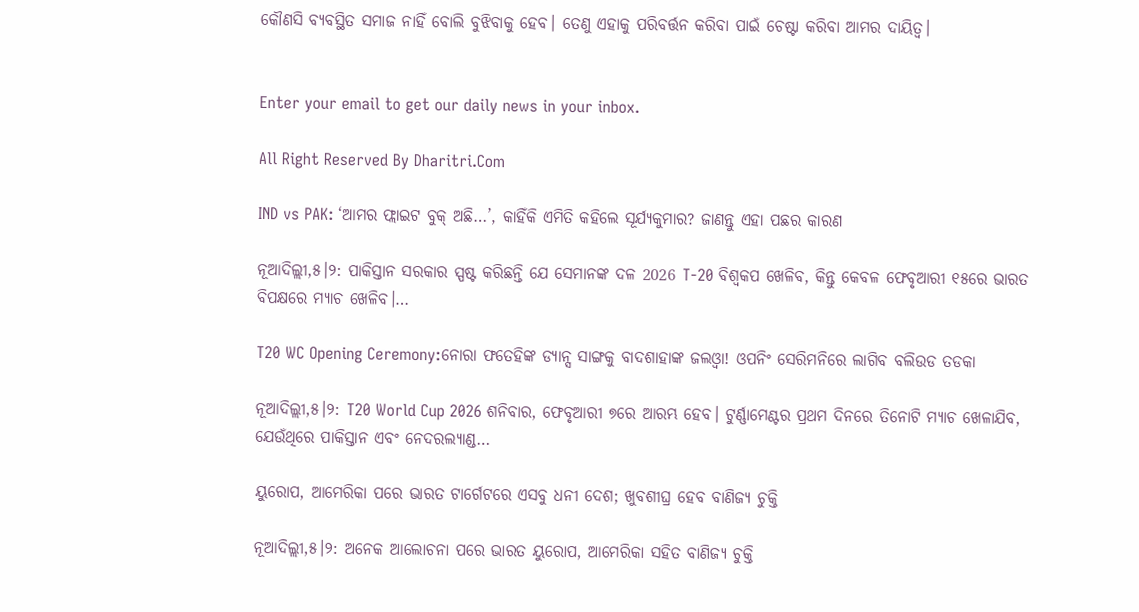କୌଣସି ବ୍ୟବସ୍ଥିତ ସମାଜ ନାହିଁ ବୋଲି ବୁଝିବାକୁ ହେବ। ତେଣୁ ଏହାକୁ ପରିବର୍ତ୍ତନ କରିବା ପାଇଁ ଚେଷ୍ଟା କରିବା ଆମର ଦାୟିତ୍ୱ।


Enter your email to get our daily news in your inbox.

All Right Reserved By Dharitri.Com

IND vs PAK: ‘ଆମର ଫ୍ଲାଇଟ ବୁକ୍‌ ଅଛି…’, କାହିଁକି ଏମିତି କହିଲେ ସୂର୍ଯ୍ୟକୁମାର? ଜାଣନ୍ତୁ ଏହା ପଛର କାରଣ

ନୂଆଦିଲ୍ଲୀ,୫।୨: ପାକିସ୍ତାନ ସରକାର ସ୍ପଷ୍ଟ କରିଛନ୍ତି ଯେ ସେମାନଙ୍କ ଦଳ 2026 T-20 ବିଶ୍ୱକପ ଖେଳିବ, କିନ୍ତୁ କେବଳ ଫେବୃଆରୀ ୧୫ରେ ଭାରତ ବିପକ୍ଷରେ ମ୍ୟାଚ ଖେଳିବ।…

T20 WC Opening Ceremony:ନୋରା ଫତେହିଙ୍କ ଡ୍ୟାନ୍ସ ସାଙ୍ଗକୁ ବାଦଶାହାଙ୍କ ଜଲଓ୍ବା! ଓପନିଂ ସେରିମନିରେ ଲାଗିବ ବଲିଉଡ ତଡକା

ନୂଆଦିଲ୍ଲୀ,୫।୨: T20 World Cup 2026 ଶନିବାର, ଫେବୃଆରୀ ୭ରେ ଆରମ୍ଭ ହେବ। ଟୁର୍ଣ୍ଣାମେଣ୍ଟର ପ୍ରଥମ ଦିନରେ ତିନୋଟି ମ୍ୟାଚ ଖେଳାଯିବ, ଯେଉଁଥିରେ ପାକିସ୍ତାନ ଏବଂ ନେଦରଲ୍ୟାଣ୍ଡ…

ୟୁରୋପ, ଆମେରିକା ପରେ ଭାରତ ଟାର୍ଗେଟରେ ଏସବୁ ଧନୀ ଦେଶ; ଖୁବଶୀଘ୍ର ହେବ ବାଣିଜ୍ୟ ଚୁକ୍ତି

ନୂଆଦିଲ୍ଲୀ,୫।୨: ଅନେକ ଆଲୋଚନା ପରେ ଭାରତ ୟୁରୋପ, ଆମେରିକା ସହିତ ବାଣିଜ୍ୟ ଚୁକ୍ତି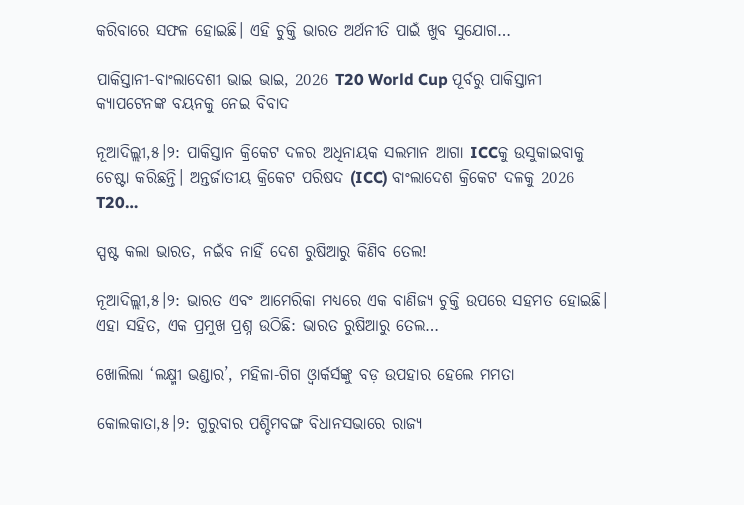କରିବାରେ ସଫଳ ହୋଇଛି। ଏହି ଚୁକ୍ତି ଭାରତ ଅର୍ଥନୀତି ପାଇଁ ଖୁବ ସୁଯୋଗ…

ପାକିସ୍ତାନୀ-ବାଂଲାଦେଶୀ ଭାଇ ଭାଇ, 2026 T20 World Cup ପୂର୍ବରୁ ପାକିସ୍ତାନୀ କ୍ୟାପଟେନଙ୍କ ବୟନକୁ ନେଇ ବିବାଦ

ନୂଆଦିଲ୍ଲୀ,୫।୨: ପାକିସ୍ତାନ କ୍ରିକେଟ ଦଳର ଅଧିନାୟକ ସଲମାନ ଆଗା ICCକୁ ଉସୁକାଇବାକୁ ଚେଷ୍ଟା କରିଛନ୍ତି। ଅନ୍ତର୍ଜାତୀୟ କ୍ରିକେଟ ପରିଷଦ (ICC) ବାଂଲାଦେଶ କ୍ରିକେଟ ଦଳକୁ 2026 T20…

ସ୍ପଷ୍ଟ କଲା ଭାରତ, ନଇଁବ ନାହିଁ ଦେଶ ରୁଷିଆରୁ କିଣିବ ତେଲ!

ନୂଆଦିଲ୍ଲୀ,୫।୨: ଭାରତ ଏବଂ ଆମେରିକା ମଧ୍ୟରେ ଏକ ବାଣିଜ୍ୟ ଚୁକ୍ତି ଉପରେ ସହମତ ହୋଇଛି। ଏହା ସହିତ, ଏକ ପ୍ରମୁଖ ପ୍ରଶ୍ନ ଉଠିଛି: ଭାରତ ରୁଷିଆରୁ ତେଲ…

ଖୋଲିଲା ‘ଲକ୍ଷ୍ମୀ ଭଣ୍ଡାର’, ମହିଳା-ଗିଗ ଓ୍ବାର୍କର୍ସଙ୍କୁ ବଡ଼ ଉପହାର ହେଲେ ମମତା

କୋଲକାତା,୫।୨: ଗୁରୁବାର ପଶ୍ଚିମବଙ୍ଗ ବିଧାନସଭାରେ ରାଜ୍ୟ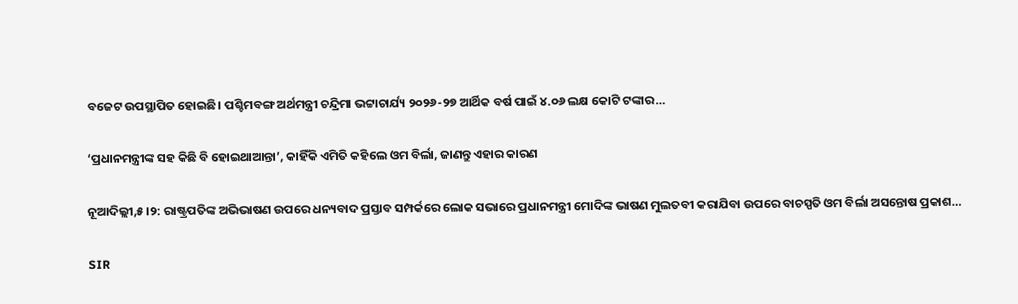ବଜେଟ ଉପସ୍ଥାପିତ ହୋଇଛି। ପଶ୍ଚିମବଙ୍ଗ ଅର୍ଥମନ୍ତ୍ରୀ ଚନ୍ଦ୍ରିମା ଭଟ୍ଟାଚାର୍ଯ୍ୟ ୨୦୨୬-୨୭ ଆର୍ଥିକ ବର୍ଷ ପାଇଁ ୪.୦୬ ଲକ୍ଷ କୋଟି ଟଙ୍କାର…

‘ପ୍ରଧାନମନ୍ତ୍ରୀଙ୍କ ସହ କିଛି ବି ହୋଇଥାଆନ୍ତା’, କାହିଁକି ଏମିତି କହିଲେ ଓମ ବିର୍ଲା, ଜାଣନ୍ତୁ ଏହାର କାରଣ

ନୂଆଦିଲ୍ଲୀ,୫।୨: ରାଷ୍ଟ୍ରପତିଙ୍କ ଅଭିଭାଷଣ ଉପରେ ଧନ୍ୟବାଦ ପ୍ରସ୍ତାବ ସମ୍ପର୍କରେ ଲୋକ ସଭାରେ ପ୍ରଧାନମନ୍ତ୍ରୀ ମୋଦିଙ୍କ ଭାଷଣ ମୁଲତବୀ କରାଯିବା ଉପରେ ବାଚସ୍ପତି ଓମ ବିର୍ଲା ଅସନ୍ତୋଷ ପ୍ରକାଶ…

SIR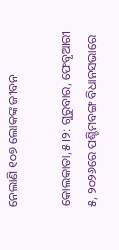ନେଲାଣି ୧୦୭ ଲୋକଙ୍କ ଜୀବନ

କୋଲକାତା,୫।୨: ଗୁରୁବାର, ଫେବୃଆରୀ ୫, ୨୦୨୬ରେ ପଶ୍ଚିମବଙ୍ଗ ବିଧାନସଭାରେ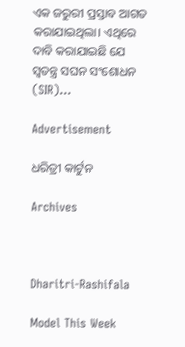ଏକ ଜରୁରୀ ପ୍ରସ୍ତାବ ଆଗତ କରାଯାଇଥିଲା। ଏଥିରେ ଦାବି କରାଯାଇଛି ଯେ ସ୍ବତନ୍ତ୍ର ସଘନ ସଂଶୋଧନ (SIR)…

Advertisement

ଧରିତ୍ରୀ କାର୍ଟୁନ

Archives



Dharitri-Rashifala

Model This Week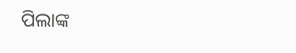ପିଲାଙ୍କ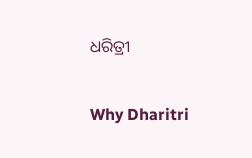ଧରିତ୍ରୀ

Why Dharitri